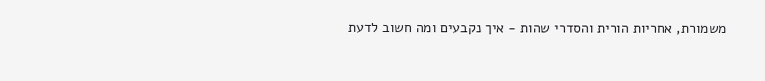משמורת, אחריות הורית והסדרי שהות - איך נקבעים ומה חשוב לדעת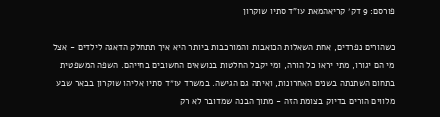פורסם: 9 דק׳ קריאהמאת עו"ד סתיו שוקרון

כשהורים נפרדים, אחת השאלות הכואבות והמורכבות ביותר היא איך תתחלק הדאגה לילדים - אצל מי הם יגורו, מתי יראו כל הורה, ומי יקבל החלטות בנושאים החשובים בחייהם. השפה המשפטית בתחום השתנתה בשנים האחרונות, ואיתה גם הגישה. במשרד עו״ד סתיו אליהו שוקרון בבאר שבע מלווים הורים בדיוק בצומת הזה - מתוך הבנה שמדובר לא רק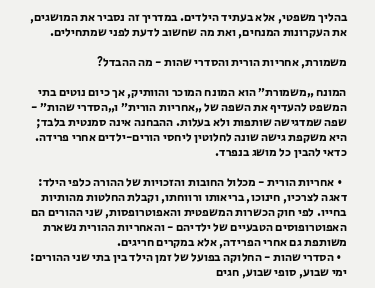בהליך משפטי, אלא בעתיד הילדים. במדריך זה נסביר את המושגים, את העקרונות המנחים, ואת מה שחשוב לדעת לפני שמתחילים.

משמורת, אחריות הורית והסדרי שהות - מה ההבדל?

המונח „משמורת״ הוא המונח המוכר והוותיק, אך כיום נוטים בתי המשפט להעדיף את השפה של „אחריות הורית״ ו„הסדרי שהות״ - שפה שמדגישה שותפות ולא בעלות. ההבחנה אינה סמנטית בלבד; היא משקפת גישה שונה לחלוטין ליחסי הורים-ילדים אחרי פרידה. כדאי להבין כל מושג בנפרד.

  • אחריות הורית - מכלול החובות והזכויות של ההורה כלפי הילד: דאגה לצרכיו, חינוכו, בריאותו ורווחתו, וקבלת החלטות מהותיות בחייו. לפי חוק הכשרות המשפטית והאפוטרופסות, שני ההורים הם האפוטרופוסים הטבעיים של ילדיהם - והאחריות ההורית נשארת משותפת גם אחרי הפרידה, אלא במקרים חריגים.
  • הסדרי שהות - החלוקה בפועל של זמן הילד בין בתי שני ההורים: ימי שבוע, סופי שבוע, חגים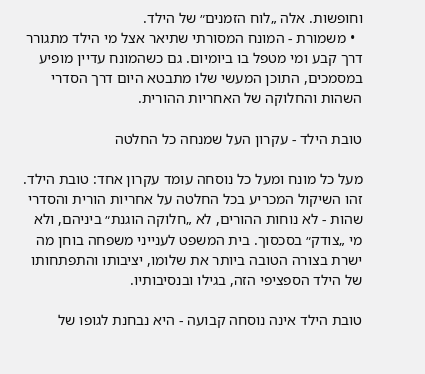וחופשות. אלה „לוח הזמנים״ של הילד.
  • משמורת - המונח המסורתי שתיאר אצל מי הילד מתגורר דרך קבע ומי מטפל בו ביומיום. גם כשהמונח עדיין מופיע במסמכים, התוכן המעשי שלו מתבטא היום דרך הסדרי השהות והחלוקה של האחריות ההורית.

טובת הילד - עקרון העל שמנחה כל החלטה

מעל כל מונח ומעל כל נוסחה עומד עקרון אחד: טובת הילד. זהו השיקול המכריע בכל החלטה על אחריות הורית והסדרי שהות - לא נוחות ההורים, לא „חלוקה הוגנת״ ביניהם, ולא מי „צודק״ בסכסוך. בית המשפט לענייני משפחה בוחן מה ישרת בצורה הטובה ביותר את שלומו, יציבותו והתפתחותו של הילד הספציפי הזה, בגילו ובנסיבותיו.

טובת הילד אינה נוסחה קבועה - היא נבחנת לגופו של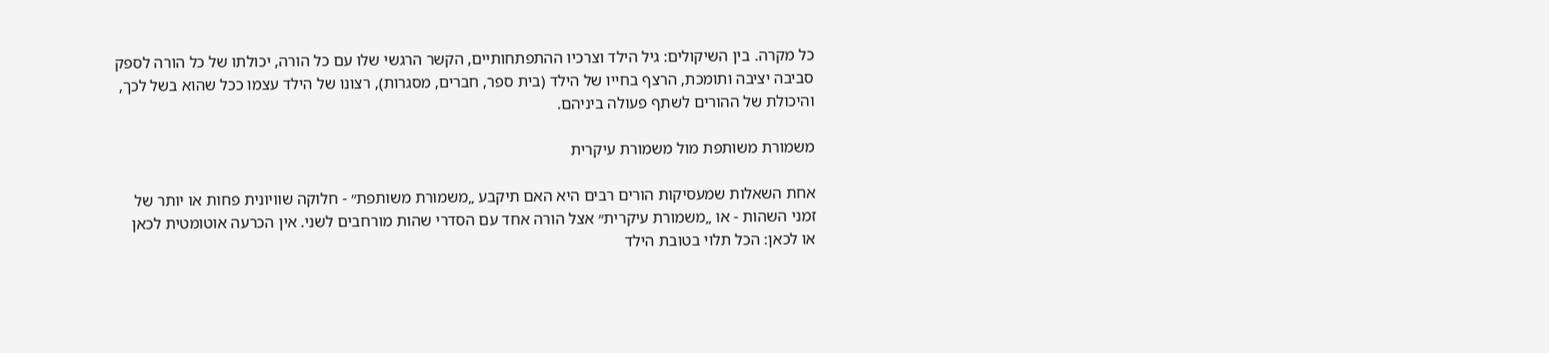כל מקרה. בין השיקולים: גיל הילד וצרכיו ההתפתחותיים, הקשר הרגשי שלו עם כל הורה, יכולתו של כל הורה לספק סביבה יציבה ותומכת, הרצף בחייו של הילד (בית ספר, חברים, מסגרות), רצונו של הילד עצמו ככל שהוא בשל לכך, והיכולת של ההורים לשתף פעולה ביניהם.

משמורת משותפת מול משמורת עיקרית

אחת השאלות שמעסיקות הורים רבים היא האם תיקבע „משמורת משותפת״ - חלוקה שוויונית פחות או יותר של זמני השהות - או „משמורת עיקרית״ אצל הורה אחד עם הסדרי שהות מורחבים לשני. אין הכרעה אוטומטית לכאן או לכאן: הכל תלוי בטובת הילד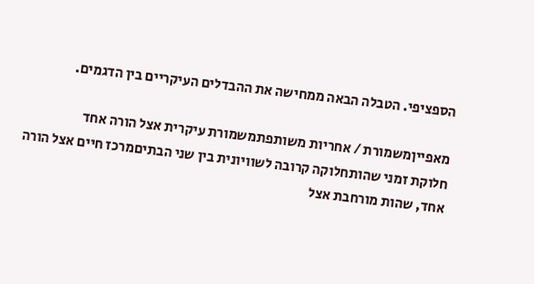הספציפי. הטבלה הבאה ממחישה את ההבדלים העיקריים בין הדגמים.

מאפייןמשמורת / אחריות משותפתמשמורת עיקרית אצל הורה אחד
חלוקת זמני שהותחלוקה קרובה לשוויונית בין שני הבתיםמרכז חיים אצל הורה אחד, שהות מורחבת אצל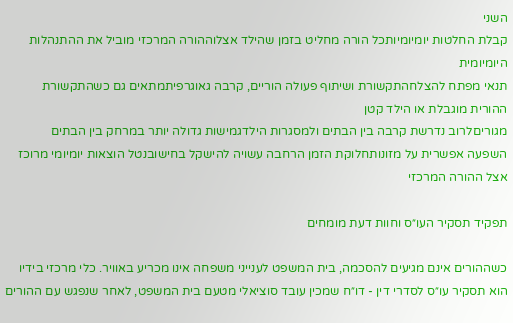השני
קבלת החלטות יומיומיותכל הורה מחליט בזמן שהילד אצלוההורה המרכזי מוביל את ההתנהלות היומיומית
תנאי מפתח להצלחהתקשורת ושיתוף פעולה הוריים, קרבה גאוגרפיתמתאים גם כשהתקשורת ההורית מוגבלת או הילד קטן
מגוריםלרוב נדרשת קרבה בין הבתים ולמסגרות הילדגמישות גדולה יותר במרחק בין הבתים
השפעה אפשרית על מזונותחלוקת הזמן הרחבה עשויה להישקל בחישובנטל הוצאות יומיומי מרוכז אצל ההורה המרכזי

תפקיד תסקיר העו״ס וחוות דעת מומחים

כשההורים אינם מגיעים להסכמה, בית המשפט לענייני משפחה אינו מכריע באוויר. כלי מרכזי בידיו הוא תסקיר עו״ס לסדרי דין - דו״ח שמכין עובד סוציאלי מטעם בית המשפט, לאחר שנפגש עם ההורים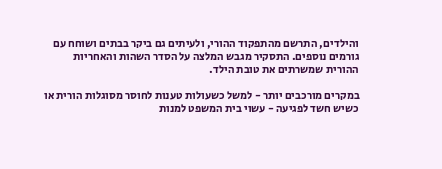והילדים, התרשם מהתפקוד ההורי, ולעיתים גם ביקר בבתים ושוחח עם גורמים נוספים. התסקיר מגבש המלצה על הסדר השהות והאחריות ההורית שמשרתים את טובת הילד.

במקרים מורכבים יותר - למשל כשעולות טענות לחוסר מסוגלות הורית או כשיש חשד לפגיעה - עשוי בית המשפט למנות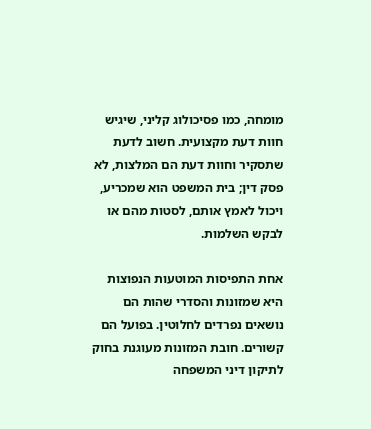מומחה, כמו פסיכולוג קליני, שיגיש חוות דעת מקצועית. חשוב לדעת שתסקיר וחוות דעת הם המלצות, לא פסק דין; בית המשפט הוא שמכריע, ויכול לאמץ אותם, לסטות מהם או לבקש השלמות.

אחת התפיסות המוטעות הנפוצות היא שמזונות והסדרי שהות הם נושאים נפרדים לחלוטין. בפועל הם קשורים. חובת המזונות מעוגנת בחוק לתיקון דיני המשפחה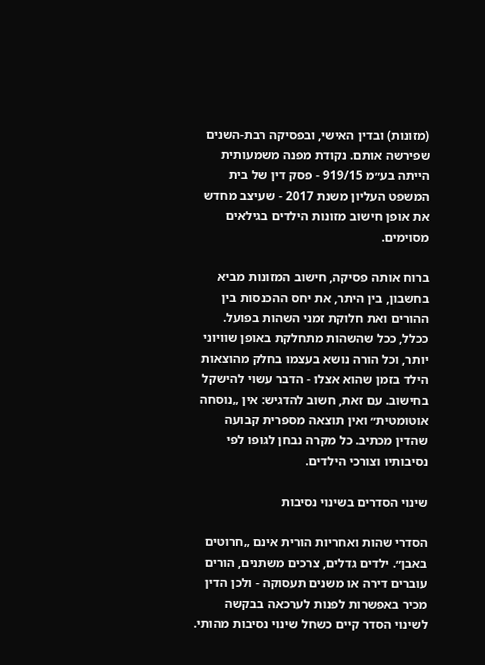(מזונות) ובדין האישי, ובפסיקה רבת-השנים שפירשה אותם. נקודת מפנה משמעותית הייתה בע״מ 919/15 - פסק דין של בית המשפט העליון משנת 2017 - שעיצב מחדש את אופן חישוב מזונות הילדים בגילאים מסוימים.

ברוח אותה פסיקה, חישוב המזונות מביא בחשבון, בין היתר, את יחס ההכנסות בין ההורים ואת חלוקת זמני השהות בפועל. ככלל, ככל שהשהות מתחלקת באופן שוויוני יותר, וכל הורה נושא בעצמו בחלק מהוצאות הילד בזמן שהוא אצלו - הדבר עשוי להישקל בחישוב. עם זאת, חשוב להדגיש: אין „נוסחה אוטומטית״ ואין תוצאה מספרית קבועה שהדין מכתיב. כל מקרה נבחן לגופו לפי נסיבותיו וצורכי הילדים.

שינוי הסדרים בשינוי נסיבות

הסדרי שהות ואחריות הורית אינם „חרוטים באבן״. ילדים גדלים, צרכים משתנים, הורים עוברים דירה או משנים תעסוקה - ולכן הדין מכיר באפשרות לפנות לערכאה בבקשה לשינוי הסדר קיים כשחל שינוי נסיבות מהותי.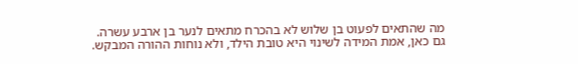מה שהתאים לפעוט בן שלוש לא בהכרח מתאים לנער בן ארבע עשרה. גם כאן, אמת המידה לשינוי היא טובת הילד, ולא נוחות ההורה המבקש.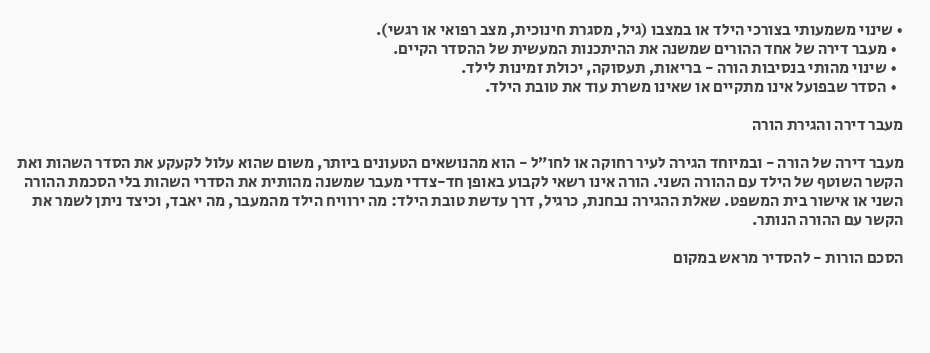• שינוי משמעותי בצורכי הילד או במצבו (גיל, מסגרת חינוכית, מצב רפואי או רגשי).
  • מעבר דירה של אחד ההורים שמשנה את ההיתכנות המעשית של ההסדר הקיים.
  • שינוי מהותי בנסיבות הורה - בריאות, תעסוקה, יכולת זמינות לילד.
  • הסדר שבפועל אינו מתקיים או שאינו משרת עוד את טובת הילד.

מעבר דירה והגירת הורה

מעבר דירה של הורה - ובמיוחד הגירה לעיר רחוקה או לחו״ל - הוא מהנושאים הטעונים ביותר, משום שהוא עלול לקעקע את הסדר השהות ואת הקשר השוטף של הילד עם ההורה השני. הורה אינו רשאי לקבוע באופן חד-צדדי מעבר שמשנה מהותית את הסדרי השהות בלי הסכמת ההורה השני או אישור בית המשפט. שאלת ההגירה נבחנת, כרגיל, דרך עדשת טובת הילד: מה ירוויח הילד מהמעבר, מה יאבד, וכיצד ניתן לשמר את הקשר עם ההורה הנותר.

הסכם הורות - להסדיר מראש במקום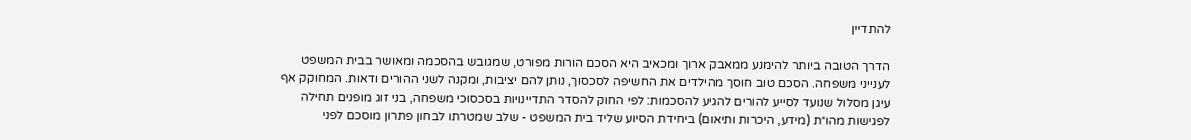להתדיין

הדרך הטובה ביותר להימנע ממאבק ארוך ומכאיב היא הסכם הורות מפורט, שמגובש בהסכמה ומאושר בבית המשפט לענייני משפחה. הסכם טוב חוסך מהילדים את החשיפה לסכסוך, נותן להם יציבות, ומקנה לשני ההורים ודאות. המחוקק אף עיגן מסלול שנועד לסייע להורים להגיע להסכמות: לפי החוק להסדר התדיינויות בסכסוכי משפחה, בני זוג מופנים תחילה לפגישות מהו״ת (מידע, היכרות ותיאום) ביחידת הסיוע שליד בית המשפט - שלב שמטרתו לבחון פתרון מוסכם לפני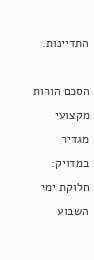התדיינות.

הסכם הורות מקצועי מגדיר במדויק: חלוקת ימי השבוע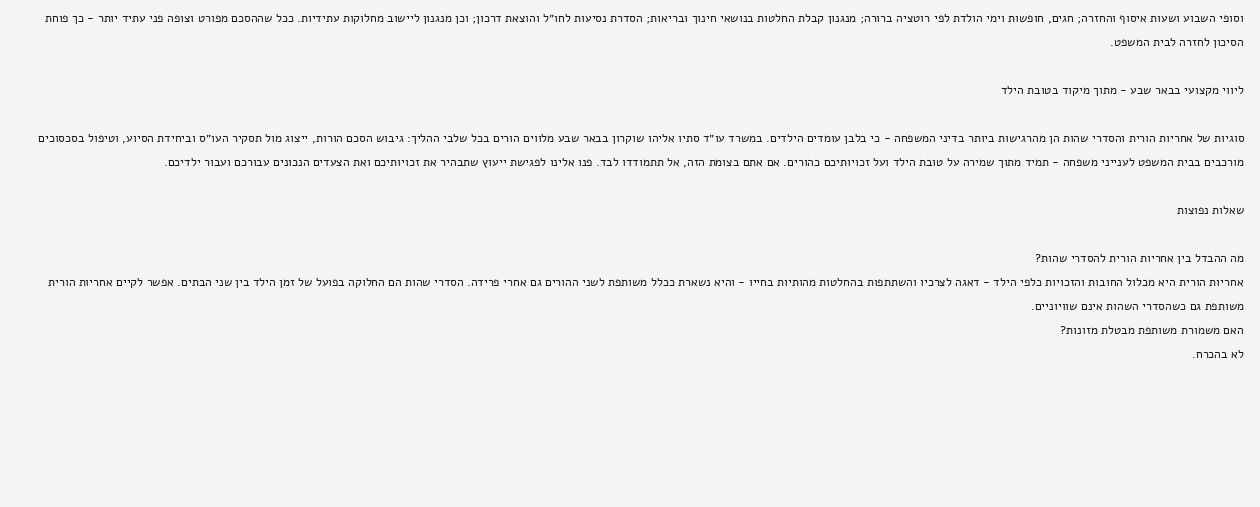וסופי השבוע ושעות איסוף והחזרה; חגים, חופשות וימי הולדת לפי רוטציה ברורה; מנגנון קבלת החלטות בנושאי חינוך ובריאות; הסדרת נסיעות לחו״ל והוצאת דרכון; וכן מנגנון ליישוב מחלוקות עתידיות. ככל שההסכם מפורט וצופה פני עתיד יותר - כך פוחת הסיכון לחזרה לבית המשפט.

ליווי מקצועי בבאר שבע - מתוך מיקוד בטובת הילד

סוגיות של אחריות הורית והסדרי שהות הן מהרגישות ביותר בדיני המשפחה - כי בלבן עומדים הילדים. במשרד עו״ד סתיו אליהו שוקרון בבאר שבע מלווים הורים בכל שלבי ההליך: גיבוש הסכם הורות, ייצוג מול תסקיר העו״ס וביחידת הסיוע, וטיפול בסכסוכים מורכבים בבית המשפט לענייני משפחה - תמיד מתוך שמירה על טובת הילד ועל זכויותיכם כהורים. אם אתם בצומת הזה, אל תתמודדו לבד. פנו אלינו לפגישת ייעוץ שתבהיר את זכויותיכם ואת הצעדים הנכונים עבורכם ועבור ילדיכם.

שאלות נפוצות

מה ההבדל בין אחריות הורית להסדרי שהות?
אחריות הורית היא מכלול החובות והזכויות כלפי הילד - דאגה לצרכיו והשתתפות בהחלטות מהותיות בחייו - והיא נשארת ככלל משותפת לשני ההורים גם אחרי פרידה. הסדרי שהות הם החלוקה בפועל של זמן הילד בין שני הבתים. אפשר לקיים אחריות הורית משותפת גם כשהסדרי השהות אינם שוויוניים.
האם משמורת משותפת מבטלת מזונות?
לא בהכרח.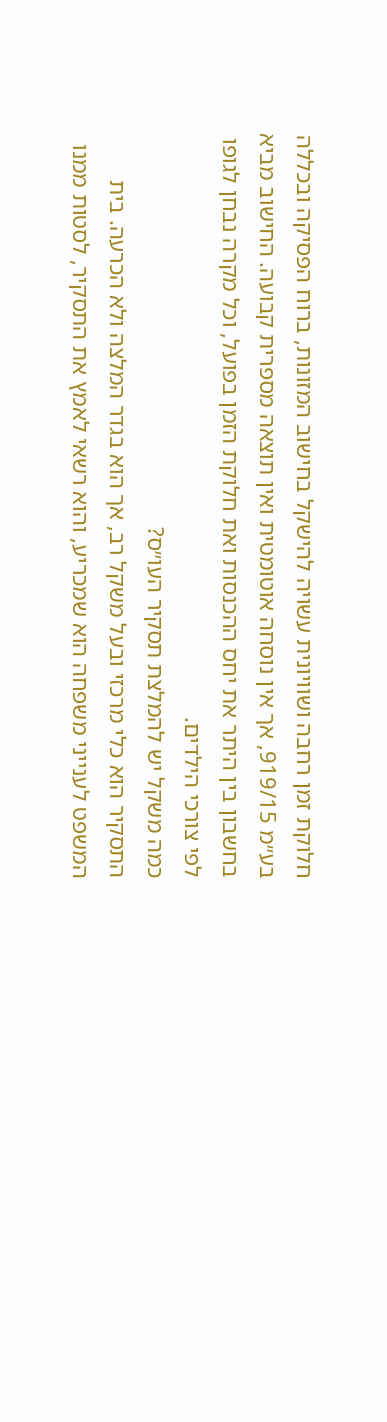חלוקת זמן רחבה ושוויונית עשויה להישקל בחישוב המזונות, ברוח הפסיקה ובכללה בע״מ 919/15, אך אין נוסחה אוטומטית ואין תוצאה מספרית קבועה. החישוב מביא בחשבון בין היתר את יחס ההכנסות ואת חלוקת הזמן בפועל, וכל מקרה נבחן לגופו לפי צורכי הילדים.
כמה משקל יש להמלצת תסקיר העו״ס?
התסקיר הוא כלי מרכזי ובעל משקל רב, אך הוא בגדר המלצה ולא הכרעה. בית המשפט לענייני משפחה הוא שמכריע, והוא רשאי לאמץ את התסקיר, לסטות ממנו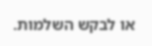או לבקש השלמות.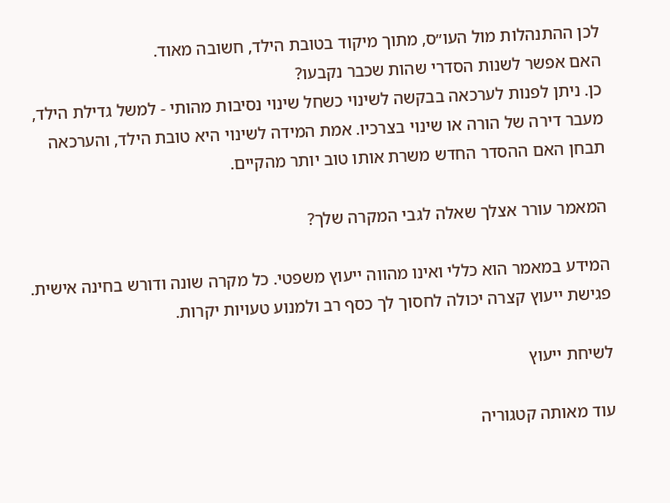לכן ההתנהלות מול העו״ס, מתוך מיקוד בטובת הילד, חשובה מאוד.
האם אפשר לשנות הסדרי שהות שכבר נקבעו?
כן. ניתן לפנות לערכאה בבקשה לשינוי כשחל שינוי נסיבות מהותי - למשל גדילת הילד, מעבר דירה של הורה או שינוי בצרכיו. אמת המידה לשינוי היא טובת הילד, והערכאה תבחן האם ההסדר החדש משרת אותו טוב יותר מהקיים.

המאמר עורר אצלך שאלה לגבי המקרה שלך?

המידע במאמר הוא כללי ואינו מהווה ייעוץ משפטי. כל מקרה שונה ודורש בחינה אישית. פגישת ייעוץ קצרה יכולה לחסוך לך כסף רב ולמנוע טעויות יקרות.

לשיחת ייעוץ

עוד מאותה קטגוריה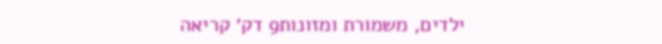ילדים, משמורת ומזונות9 דק׳ קריאה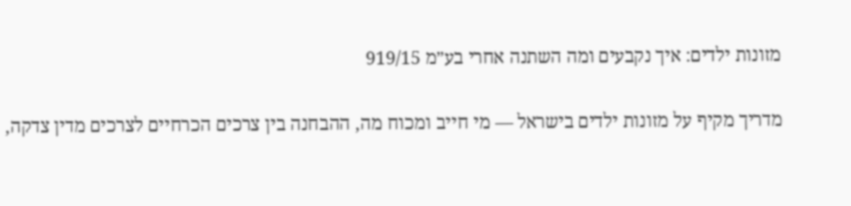מזונות ילדים: איך נקבעים ומה השתנה אחרי בע״מ 919/15

מדריך מקיף על מזונות ילדים בישראל — מי חייב ומכוח מה, ההבחנה בין צרכים הכרחיים לצרכים מדין צדקה,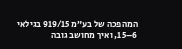המהפכה של בע״מ 919/15 בגילאי 6–15, ואיך מחושב גובה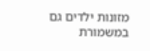מזונות ילדים גם במשמורת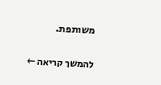משותפת.

להמשך קריאה ←